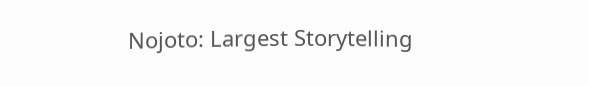Nojoto: Largest Storytelling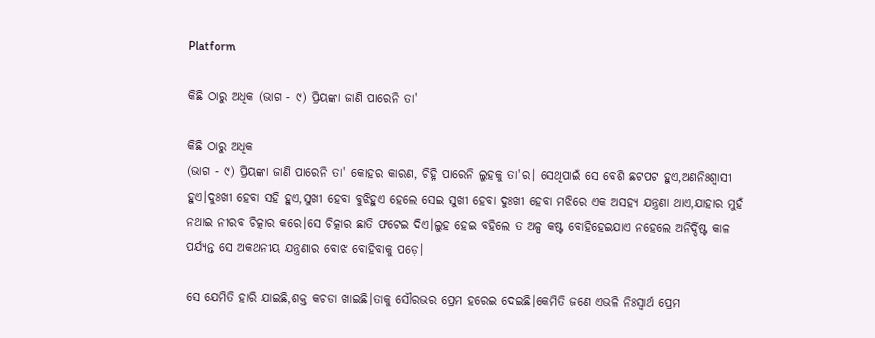Platform

କିଛି ଠାରୁ ଅଧିକ (ଭାଗ - ୯) ପ୍ରିୟଙ୍କା ଜାଣି ପାରେନି ତା'

କିଛି ଠାରୁ ଅଧିକ
(ଭାଗ - ୯) ପ୍ରିୟଙ୍କା ଜାଣି ପାରେନି ତା' କୋହର କାରଣ, ଚିହ୍ନି ପାରେନି ଲୁହକୁ ତା'ର। ସେଥିପାଇଁ ସେ ବେଶି ଛଟପଟ ହୁଏ,ଅଣନିଃଶ୍ୱାସୀ ହୁଏ।ଦୁଃଖୀ ହେବା ସହି ହୁଏ,ସୁଖୀ ହେବା ବୁଝିହୁଏ ହେଲେ ସେଇ ସୁଖୀ ହେବା ଦୁଃଖୀ ହେବା ମଝିରେ ଏକ ଅସହ୍ୟ ଯନ୍ତ୍ରଣା ଥାଏ,ଯାହାର ମୁହଁ ନଥାଇ ନୀରବ ଚିତ୍କାର କରେ।ସେ ଚିତ୍କାର ଛାତି ଫଟେଇ ଦିଏ।ଲୁହ ହେଇ ବହିଲେ ତ ଅଳ୍ପ କଷ୍ଟ ବୋହିହେଇଯାଏ ନହେଲେ ଅନିର୍ଦ୍ଦିଷ୍ଟ କାଳ ପର୍ଯ୍ୟନ୍ତ ସେ ଅକଥନୀୟ ଯନ୍ତ୍ରଣାର ବୋଝ ବୋହିବାକୁ ପଡ଼େ।

ସେ ଯେମିତି ହାରି ଯାଇଛି,ଶକ୍ତ କଚଡା ଖାଇଛି।ତାକୁ ସୌରଭର ପ୍ରେମ ହରେଇ ଦେଇଛି।କେମିତି ଜଣେ ଏଭଳି ନିଃସ୍ୱାର୍ଥ ପ୍ରେମ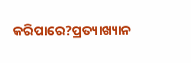କରିପାରେ?ପ୍ରତ୍ୟାଖ୍ୟାନ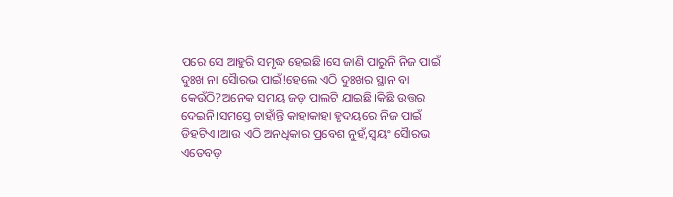ପରେ ସେ ଆହୁରି ସମୃଦ୍ଧ ହେଇଛି।ସେ ଜାଣି ପାରୁନି ନିଜ ପାଇଁ ଦୁଃଖ ନା ସୈାରଭ ପାଇଁ!ହେଲେ ଏଠି ଦୁଃଖର ସ୍ଥାନ ବା କେଉଁଠି?ଅନେକ ସମୟ ଜଡ଼ ପାଲଟି ଯାଇଛି।କିଛି ଉତ୍ତର ଦେଇନି।ସମସ୍ତେ ଚାହାଁନ୍ତି କାହାକାହା ହୃଦୟରେ ନିଜ ପାଇଁ ଡିହଟିଏ।ଆଉ ଏଠି ଅନଧିକାର ପ୍ରବେଶ ନୁହଁ,ସ୍ଵୟଂ ସୈାରଭ ଏତେବଡ଼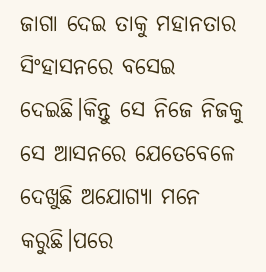ଜାଗା ଦେଇ ତାକୁ ମହାନତାର ସିଂହାସନରେ ବସେଇ ଦେଇଛି।କିନ୍ତୁ ସେ ନିଜେ ନିଜକୁ ସେ ଆସନରେ ଯେତେବେଳେ ଦେଖୁଛି ଅଯୋଗ୍ୟା ମନେ କରୁଛି।ପରେ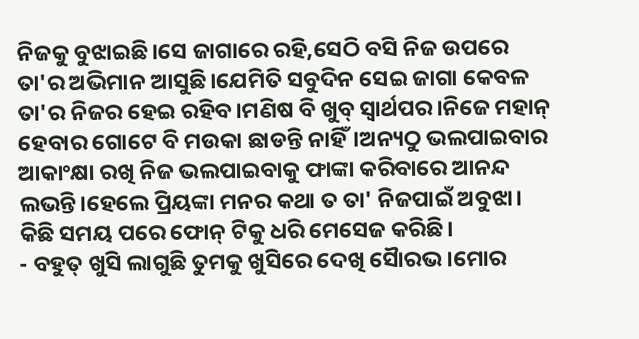ନିଜକୁ ବୁଝାଇଛି।ସେ ଜାଗାରେ ରହି,ସେଠି ବସି ନିଜ ଉପରେ ତା'ର ଅଭିମାନ ଆସୁଛି।ଯେମିତି ସବୁଦିନ ସେଇ ଜାଗା କେବଳ ତା'ର ନିଜର ହେଇ ରହିବ।ମଣିଷ ବି ଖୁବ୍ ସ୍ୱାର୍ଥପର।ନିଜେ ମହାନ୍ ହେବାର ଗୋଟେ ବି ମଉକା ଛାଡନ୍ତି ନାହିଁ।ଅନ୍ୟଠୁ ଭଲପାଇବାର ଆକାଂକ୍ଷା ରଖି ନିଜ ଭଲପାଇବାକୁ ଫାଙ୍କା କରିବାରେ ଆନନ୍ଦ ଲଭନ୍ତି।ହେଲେ ପ୍ରିୟଙ୍କା ମନର କଥା ତ ତା' ନିଜପାଇଁ ଅବୁଝା।
କିଛି ସମୟ ପରେ ଫୋନ୍ ଟିକୁ ଧରି ମେସେଜ କରିଛି।
- ବହୁତ୍ ଖୁସି ଲାଗୁଛି ତୁମକୁ ଖୁସିରେ ଦେଖି ସୈାରଭ।ମୋର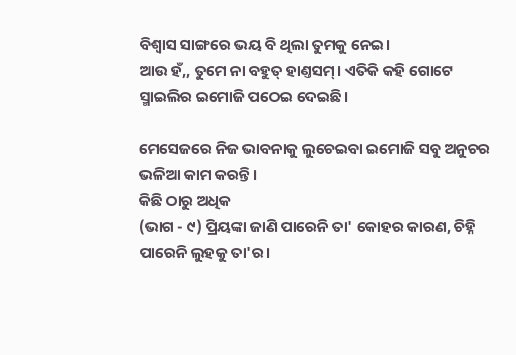ବିଶ୍ୱାସ ସାଙ୍ଗରେ ଭୟ ବି ଥିଲା ତୁମକୁ ନେଇ।
ଆଉ ହଁ,, ତୁମେ ନା ବହୁତ୍ ହାଣ୍ତସମ୍। ଏତିକି କହି ଗୋଟେ ସ୍ମାଇଲିର ଇମୋଜି ପଠେଇ ଦେଇଛି।

ମେସେଜରେ ନିଜ ଭାବନାକୁ ଲୁଚେଇବା ଇମୋଜି ସବୁ ଅନୁଚର ଭଳିଆ କାମ କରନ୍ତି।
କିଛି ଠାରୁ ଅଧିକ
(ଭାଗ - ୯) ପ୍ରିୟଙ୍କା ଜାଣି ପାରେନି ତା' କୋହର କାରଣ, ଚିହ୍ନି ପାରେନି ଲୁହକୁ ତା'ର।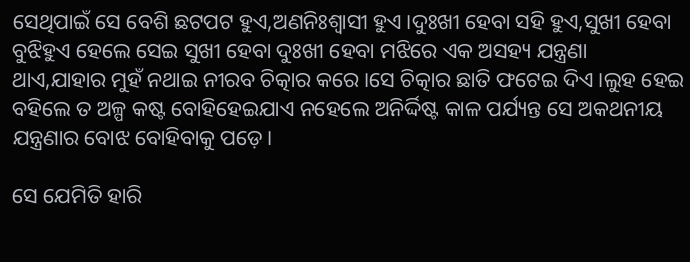ସେଥିପାଇଁ ସେ ବେଶି ଛଟପଟ ହୁଏ,ଅଣନିଃଶ୍ୱାସୀ ହୁଏ।ଦୁଃଖୀ ହେବା ସହି ହୁଏ,ସୁଖୀ ହେବା ବୁଝିହୁଏ ହେଲେ ସେଇ ସୁଖୀ ହେବା ଦୁଃଖୀ ହେବା ମଝିରେ ଏକ ଅସହ୍ୟ ଯନ୍ତ୍ରଣା ଥାଏ,ଯାହାର ମୁହଁ ନଥାଇ ନୀରବ ଚିତ୍କାର କରେ।ସେ ଚିତ୍କାର ଛାତି ଫଟେଇ ଦିଏ।ଲୁହ ହେଇ ବହିଲେ ତ ଅଳ୍ପ କଷ୍ଟ ବୋହିହେଇଯାଏ ନହେଲେ ଅନିର୍ଦ୍ଦିଷ୍ଟ କାଳ ପର୍ଯ୍ୟନ୍ତ ସେ ଅକଥନୀୟ ଯନ୍ତ୍ରଣାର ବୋଝ ବୋହିବାକୁ ପଡ଼େ।

ସେ ଯେମିତି ହାରି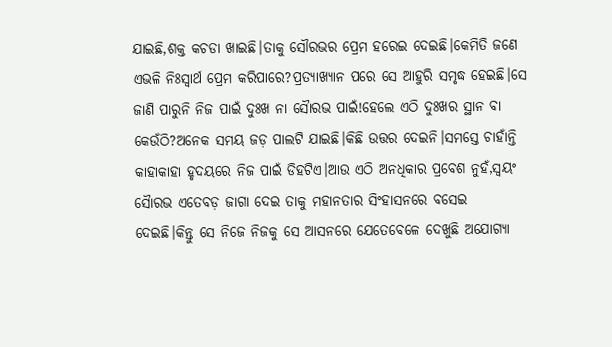ଯାଇଛି,ଶକ୍ତ କଚଡା ଖାଇଛି।ତାକୁ ସୌରଭର ପ୍ରେମ ହରେଇ ଦେଇଛି।କେମିତି ଜଣେ ଏଭଳି ନିଃସ୍ୱାର୍ଥ ପ୍ରେମ କରିପାରେ?ପ୍ରତ୍ୟାଖ୍ୟାନ ପରେ ସେ ଆହୁରି ସମୃଦ୍ଧ ହେଇଛି।ସେ ଜାଣି ପାରୁନି ନିଜ ପାଇଁ ଦୁଃଖ ନା ସୈାରଭ ପାଇଁ!ହେଲେ ଏଠି ଦୁଃଖର ସ୍ଥାନ ବା କେଉଁଠି?ଅନେକ ସମୟ ଜଡ଼ ପାଲଟି ଯାଇଛି।କିଛି ଉତ୍ତର ଦେଇନି।ସମସ୍ତେ ଚାହାଁନ୍ତି କାହାକାହା ହୃଦୟରେ ନିଜ ପାଇଁ ଡିହଟିଏ।ଆଉ ଏଠି ଅନଧିକାର ପ୍ରବେଶ ନୁହଁ,ସ୍ଵୟଂ ସୈାରଭ ଏତେବଡ଼ ଜାଗା ଦେଇ ତାକୁ ମହାନତାର ସିଂହାସନରେ ବସେଇ ଦେଇଛି।କିନ୍ତୁ ସେ ନିଜେ ନିଜକୁ ସେ ଆସନରେ ଯେତେବେଳେ ଦେଖୁଛି ଅଯୋଗ୍ୟା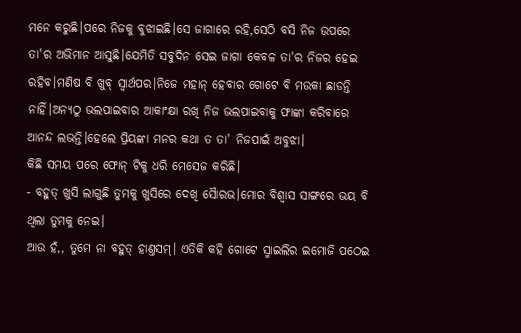ମନେ କରୁଛି।ପରେ ନିଜକୁ ବୁଝାଇଛି।ସେ ଜାଗାରେ ରହି,ସେଠି ବସି ନିଜ ଉପରେ ତା'ର ଅଭିମାନ ଆସୁଛି।ଯେମିତି ସବୁଦିନ ସେଇ ଜାଗା କେବଳ ତା'ର ନିଜର ହେଇ ରହିବ।ମଣିଷ ବି ଖୁବ୍ ସ୍ୱାର୍ଥପର।ନିଜେ ମହାନ୍ ହେବାର ଗୋଟେ ବି ମଉକା ଛାଡନ୍ତି ନାହିଁ।ଅନ୍ୟଠୁ ଭଲପାଇବାର ଆକାଂକ୍ଷା ରଖି ନିଜ ଭଲପାଇବାକୁ ଫାଙ୍କା କରିବାରେ ଆନନ୍ଦ ଲଭନ୍ତି।ହେଲେ ପ୍ରିୟଙ୍କା ମନର କଥା ତ ତା' ନିଜପାଇଁ ଅବୁଝା।
କିଛି ସମୟ ପରେ ଫୋନ୍ ଟିକୁ ଧରି ମେସେଜ କରିଛି।
- ବହୁତ୍ ଖୁସି ଲାଗୁଛି ତୁମକୁ ଖୁସିରେ ଦେଖି ସୈାରଭ।ମୋର ବିଶ୍ୱାସ ସାଙ୍ଗରେ ଭୟ ବି ଥିଲା ତୁମକୁ ନେଇ।
ଆଉ ହଁ,, ତୁମେ ନା ବହୁତ୍ ହାଣ୍ତସମ୍। ଏତିକି କହି ଗୋଟେ ସ୍ମାଇଲିର ଇମୋଜି ପଠେଇ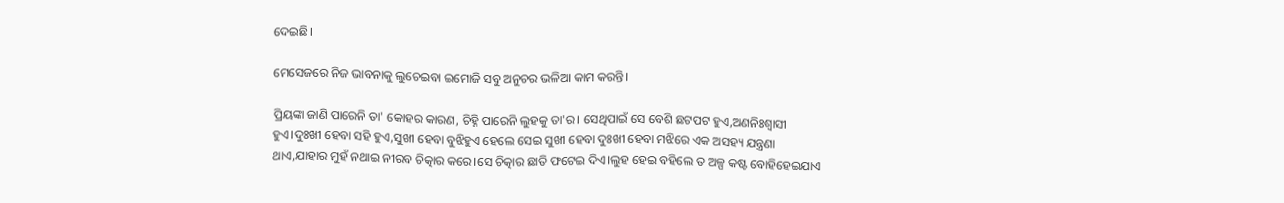ଦେଇଛି।

ମେସେଜରେ ନିଜ ଭାବନାକୁ ଲୁଚେଇବା ଇମୋଜି ସବୁ ଅନୁଚର ଭଳିଆ କାମ କରନ୍ତି।

ପ୍ରିୟଙ୍କା ଜାଣି ପାରେନି ତା' କୋହର କାରଣ, ଚିହ୍ନି ପାରେନି ଲୁହକୁ ତା'ର। ସେଥିପାଇଁ ସେ ବେଶି ଛଟପଟ ହୁଏ,ଅଣନିଃଶ୍ୱାସୀ ହୁଏ।ଦୁଃଖୀ ହେବା ସହି ହୁଏ,ସୁଖୀ ହେବା ବୁଝିହୁଏ ହେଲେ ସେଇ ସୁଖୀ ହେବା ଦୁଃଖୀ ହେବା ମଝିରେ ଏକ ଅସହ୍ୟ ଯନ୍ତ୍ରଣା ଥାଏ,ଯାହାର ମୁହଁ ନଥାଇ ନୀରବ ଚିତ୍କାର କରେ।ସେ ଚିତ୍କାର ଛାତି ଫଟେଇ ଦିଏ।ଲୁହ ହେଇ ବହିଲେ ତ ଅଳ୍ପ କଷ୍ଟ ବୋହିହେଇଯାଏ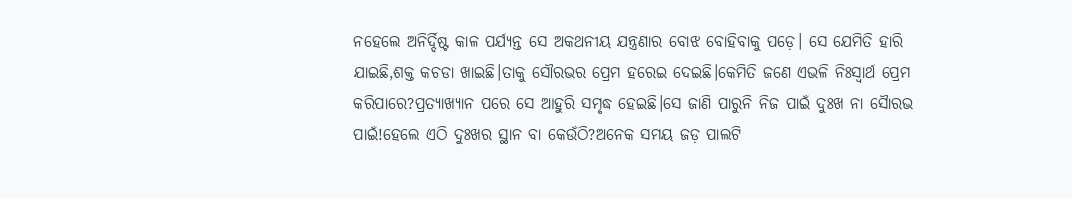ନହେଲେ ଅନିର୍ଦ୍ଦିଷ୍ଟ କାଳ ପର୍ଯ୍ୟନ୍ତ ସେ ଅକଥନୀୟ ଯନ୍ତ୍ରଣାର ବୋଝ ବୋହିବାକୁ ପଡ଼େ। ସେ ଯେମିତି ହାରି ଯାଇଛି,ଶକ୍ତ କଚଡା ଖାଇଛି।ତାକୁ ସୌରଭର ପ୍ରେମ ହରେଇ ଦେଇଛି।କେମିତି ଜଣେ ଏଭଳି ନିଃସ୍ୱାର୍ଥ ପ୍ରେମ କରିପାରେ?ପ୍ରତ୍ୟାଖ୍ୟାନ ପରେ ସେ ଆହୁରି ସମୃଦ୍ଧ ହେଇଛି।ସେ ଜାଣି ପାରୁନି ନିଜ ପାଇଁ ଦୁଃଖ ନା ସୈାରଭ ପାଇଁ!ହେଲେ ଏଠି ଦୁଃଖର ସ୍ଥାନ ବା କେଉଁଠି?ଅନେକ ସମୟ ଜଡ଼ ପାଲଟି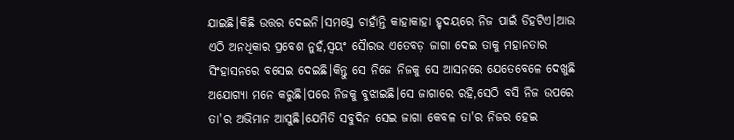ଯାଇଛି।କିଛି ଉତ୍ତର ଦେଇନି।ସମସ୍ତେ ଚାହାଁନ୍ତି କାହାକାହା ହୃଦୟରେ ନିଜ ପାଇଁ ଡିହଟିଏ।ଆଉ ଏଠି ଅନଧିକାର ପ୍ରବେଶ ନୁହଁ,ସ୍ଵୟଂ ସୈାରଭ ଏତେବଡ଼ ଜାଗା ଦେଇ ତାକୁ ମହାନତାର ସିଂହାସନରେ ବସେଇ ଦେଇଛି।କିନ୍ତୁ ସେ ନିଜେ ନିଜକୁ ସେ ଆସନରେ ଯେତେବେଳେ ଦେଖୁଛି ଅଯୋଗ୍ୟା ମନେ କରୁଛି।ପରେ ନିଜକୁ ବୁଝାଇଛି।ସେ ଜାଗାରେ ରହି,ସେଠି ବସି ନିଜ ଉପରେ ତା'ର ଅଭିମାନ ଆସୁଛି।ଯେମିତି ସବୁଦିନ ସେଇ ଜାଗା କେବଳ ତା'ର ନିଜର ହେଇ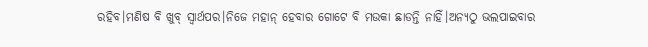ରହିବ।ମଣିଷ ବି ଖୁବ୍ ସ୍ୱାର୍ଥପର।ନିଜେ ମହାନ୍ ହେବାର ଗୋଟେ ବି ମଉକା ଛାଡନ୍ତି ନାହିଁ।ଅନ୍ୟଠୁ ଭଲପାଇବାର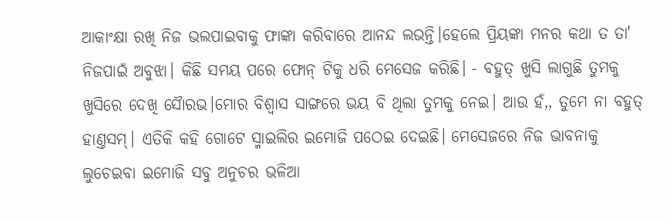ଆକାଂକ୍ଷା ରଖି ନିଜ ଭଲପାଇବାକୁ ଫାଙ୍କା କରିବାରେ ଆନନ୍ଦ ଲଭନ୍ତି।ହେଲେ ପ୍ରିୟଙ୍କା ମନର କଥା ତ ତା' ନିଜପାଇଁ ଅବୁଝା। କିଛି ସମୟ ପରେ ଫୋନ୍ ଟିକୁ ଧରି ମେସେଜ କରିଛି। - ବହୁତ୍ ଖୁସି ଲାଗୁଛି ତୁମକୁ ଖୁସିରେ ଦେଖି ସୈାରଭ।ମୋର ବିଶ୍ୱାସ ସାଙ୍ଗରେ ଭୟ ବି ଥିଲା ତୁମକୁ ନେଇ। ଆଉ ହଁ,, ତୁମେ ନା ବହୁତ୍ ହାଣ୍ତସମ୍। ଏତିକି କହି ଗୋଟେ ସ୍ମାଇଲିର ଇମୋଜି ପଠେଇ ଦେଇଛି। ମେସେଜରେ ନିଜ ଭାବନାକୁ ଲୁଚେଇବା ଇମୋଜି ସବୁ ଅନୁଚର ଭଳିଆ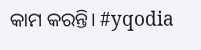କାମ କରନ୍ତି। #yqodia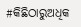#କିଛିଠାରୁଅଧିକ